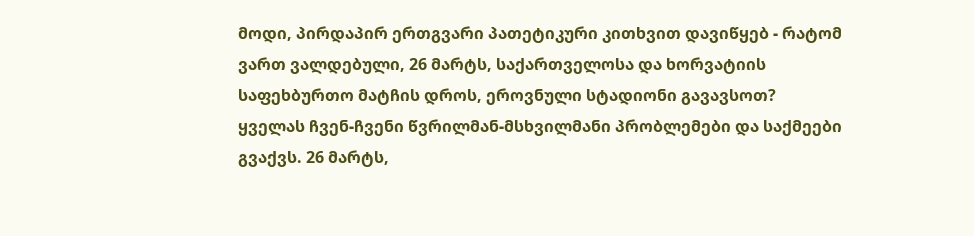მოდი, პირდაპირ ერთგვარი პათეტიკური კითხვით დავიწყებ - რატომ ვართ ვალდებული, 26 მარტს, საქართველოსა და ხორვატიის საფეხბურთო მატჩის დროს, ეროვნული სტადიონი გავავსოთ?
ყველას ჩვენ-ჩვენი წვრილმან-მსხვილმანი პრობლემები და საქმეები გვაქვს. 26 მარტს,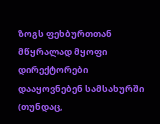ზოგს ფეხბურთთან მწყრალად მყოფი დირექტორები დააყოვნებენ სამსახურში (თუნდაც,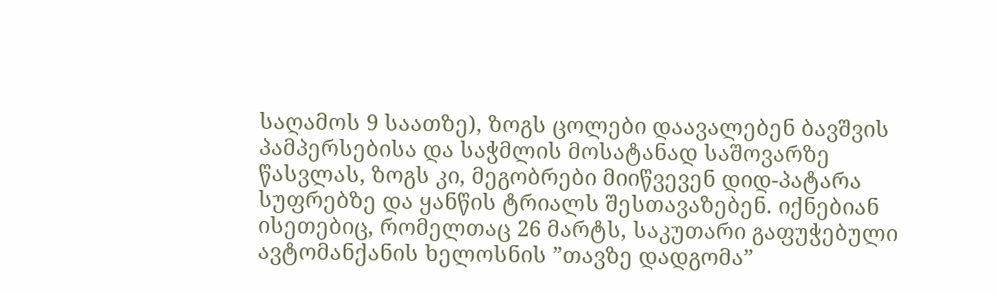საღამოს 9 საათზე), ზოგს ცოლები დაავალებენ ბავშვის პამპერსებისა და საჭმლის მოსატანად საშოვარზე წასვლას, ზოგს კი, მეგობრები მიიწვევენ დიდ-პატარა სუფრებზე და ყანწის ტრიალს შესთავაზებენ. იქნებიან ისეთებიც, რომელთაც 26 მარტს, საკუთარი გაფუჭებული ავტომანქანის ხელოსნის ”თავზე დადგომა”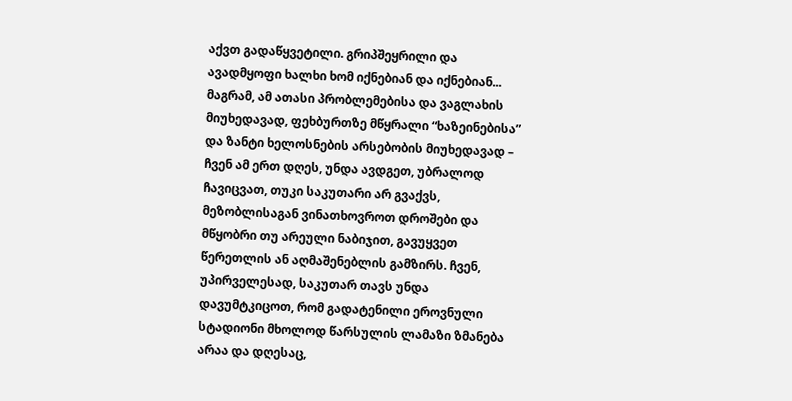აქვთ გადაწყვეტილი. გრიპშეყრილი და ავადმყოფი ხალხი ხომ იქნებიან და იქნებიან...
მაგრამ, ამ ათასი პრობლემებისა და ვაგლახის მიუხედავად, ფეხბურთზე მწყრალი “ხაზეინებისა” და ზანტი ხელოსნების არსებობის მიუხედავად – ჩვენ ამ ერთ დღეს, უნდა ავდგეთ, უბრალოდ ჩავიცვათ, თუკი საკუთარი არ გვაქვს, მეზობლისაგან ვინათხოვროთ დროშები და მწყობრი თუ არეული ნაბიჯით, გავუყვეთ წერეთლის ან აღმაშენებლის გამზირს. ჩვენ, უპირველესად, საკუთარ თავს უნდა დავუმტკიცოთ, რომ გადატენილი ეროვნული სტადიონი მხოლოდ წარსულის ლამაზი ზმანება არაა და დღესაც,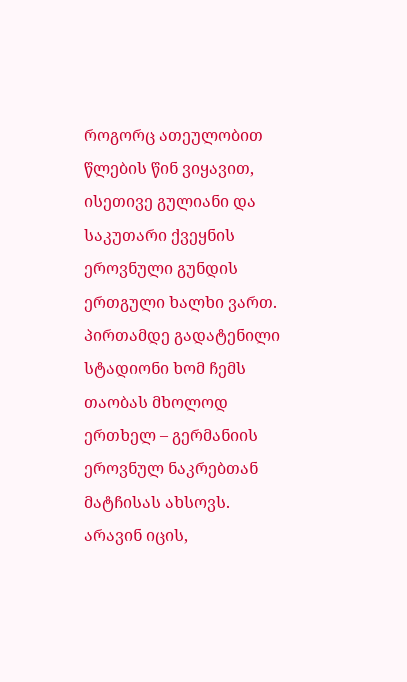როგორც ათეულობით წლების წინ ვიყავით, ისეთივე გულიანი და საკუთარი ქვეყნის ეროვნული გუნდის ერთგული ხალხი ვართ. პირთამდე გადატენილი სტადიონი ხომ ჩემს თაობას მხოლოდ ერთხელ – გერმანიის ეროვნულ ნაკრებთან მატჩისას ახსოვს.
არავინ იცის,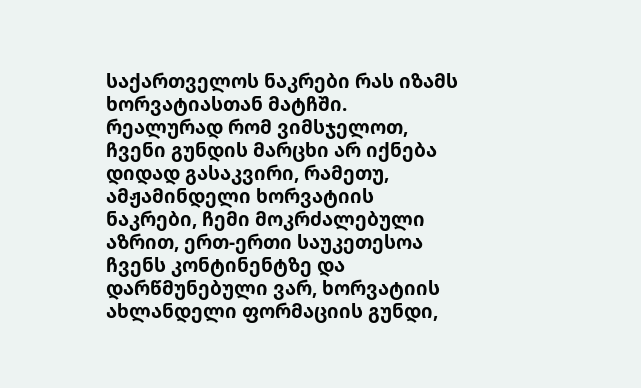საქართველოს ნაკრები რას იზამს ხორვატიასთან მატჩში. რეალურად რომ ვიმსჯელოთ, ჩვენი გუნდის მარცხი არ იქნება დიდად გასაკვირი, რამეთუ, ამჟამინდელი ხორვატიის ნაკრები, ჩემი მოკრძალებული აზრით, ერთ-ერთი საუკეთესოა ჩვენს კონტინენტზე და დარწმუნებული ვარ, ხორვატიის ახლანდელი ფორმაციის გუნდი,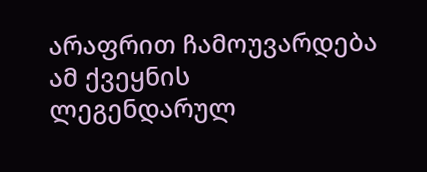არაფრით ჩამოუვარდება ამ ქვეყნის ლეგენდარულ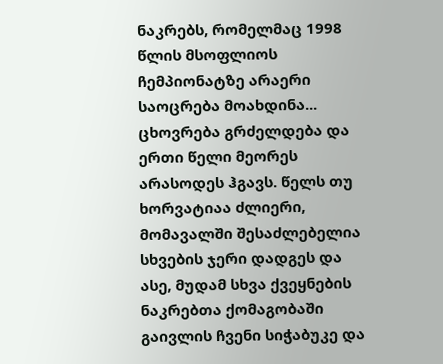ნაკრებს, რომელმაც 1998 წლის მსოფლიოს ჩემპიონატზე არაერი საოცრება მოახდინა...
ცხოვრება გრძელდება და ერთი წელი მეორეს არასოდეს ჰგავს. წელს თუ ხორვატიაა ძლიერი, მომავალში შესაძლებელია სხვების ჯერი დადგეს და ასე, მუდამ სხვა ქვეყნების ნაკრებთა ქომაგობაში გაივლის ჩვენი სიჭაბუკე და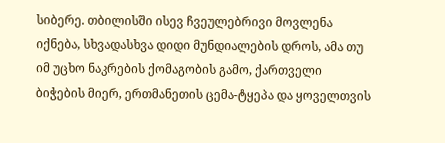სიბერე. თბილისში ისევ ჩვეულებრივი მოვლენა იქნება, სხვადასხვა დიდი მუნდიალების დროს, ამა თუ იმ უცხო ნაკრების ქომაგობის გამო, ქართველი ბიჭების მიერ, ერთმანეთის ცემა-ტყეპა და ყოველთვის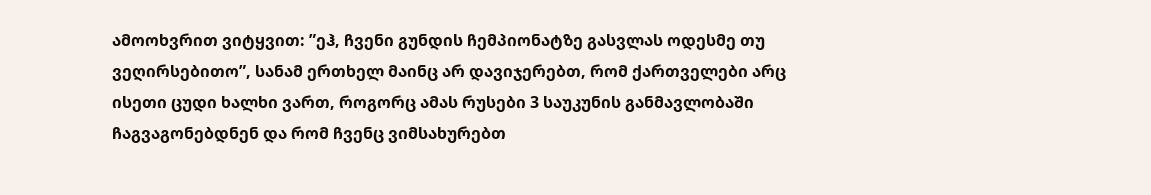ამოოხვრით ვიტყვით: ”ეჰ, ჩვენი გუნდის ჩემპიონატზე გასვლას ოდესმე თუ ვეღირსებითო”, სანამ ერთხელ მაინც არ დავიჯერებთ, რომ ქართველები არც ისეთი ცუდი ხალხი ვართ, როგორც ამას რუსები 3 საუკუნის განმავლობაში ჩაგვაგონებდნენ და რომ ჩვენც ვიმსახურებთ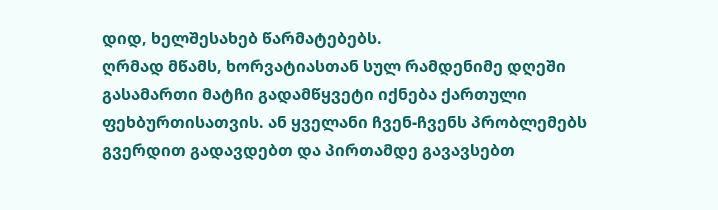დიდ, ხელშესახებ წარმატებებს.
ღრმად მწამს, ხორვატიასთან სულ რამდენიმე დღეში გასამართი მატჩი გადამწყვეტი იქნება ქართული ფეხბურთისათვის. ან ყველანი ჩვენ-ჩვენს პრობლემებს გვერდით გადავდებთ და პირთამდე გავავსებთ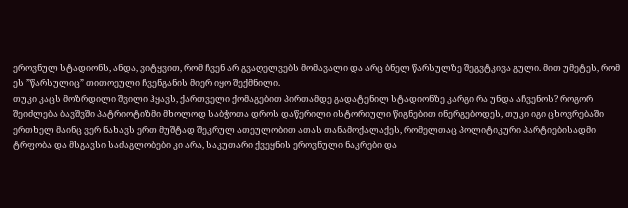ეროვნულ სტადიონს, ანდა, ვიტყვით, რომ ჩვენ არ გვაღელვებს მომავალი და არც ბნელ წარსულზე შეგვტკივა გული. მით უმეტეს, რომ ეს ”წარსულიც” თითოეული ჩვენგანის მიერ იყო შექმნილი.
თუკი კაცს მოზრდილი შვილი ჰყავს, ქართველი ქომაგებით პირთამდე გადატენილ სტადიონზე კარგი რა უნდა აჩვენოს? როგორ შეიძლება ბავშვში პატრიოტიზმი მხოლოდ საბჭოთა დროს დაწერილი ისტორიული წიგნებით ინერგებოდეს, თუკი იგი ცხოვრებაში ერთხელ მაინც ვერ ნახავს ერთ მუშტად შეკრულ ათეულობით ათას თანამოქალაქეს, რომელთაც პოლიტიკური პარტიებისადმი ტრფობა და მსგავსი საძაგლობები კი არა, საკუთარი ქვეყნის ეროვნული ნაკრები და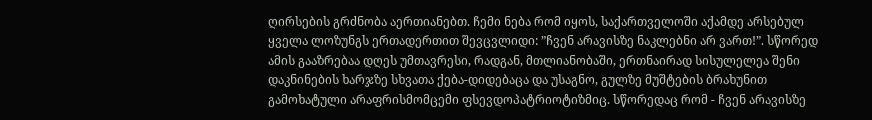ღირსების გრძნობა აერთიანებთ. ჩემი ნება რომ იყოს, საქართველოში აქამდე არსებულ ყველა ლოზუნგს ერთადერთით შევცვლიდი: ”ჩვენ არავისზე ნაკლებნი არ ვართ!”. სწორედ ამის გააზრებაა დღეს უმთავრესი, რადგან, მთლიანობაში, ერთნაირად სისულელეა შენი დაკნინების ხარჯზე სხვათა ქება-დიდებაცა და უსაგნო, გულზე მუშტების ბრახუნით გამოხატული არაფრისმომცემი ფსევდოპატრიოტიზმიც. სწორედაც რომ - ჩვენ არავისზე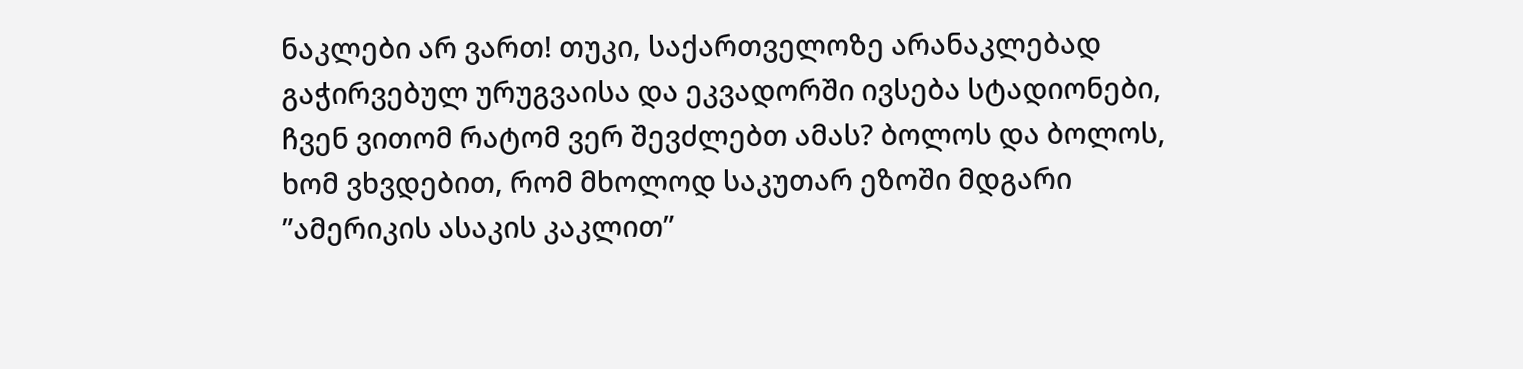ნაკლები არ ვართ! თუკი, საქართველოზე არანაკლებად გაჭირვებულ ურუგვაისა და ეკვადორში ივსება სტადიონები, ჩვენ ვითომ რატომ ვერ შევძლებთ ამას? ბოლოს და ბოლოს, ხომ ვხვდებით, რომ მხოლოდ საკუთარ ეზოში მდგარი ”ამერიკის ასაკის კაკლით”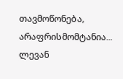თავმოწონება, არაფრისმომტანია...
ლევან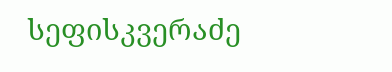სეფისკვერაძე